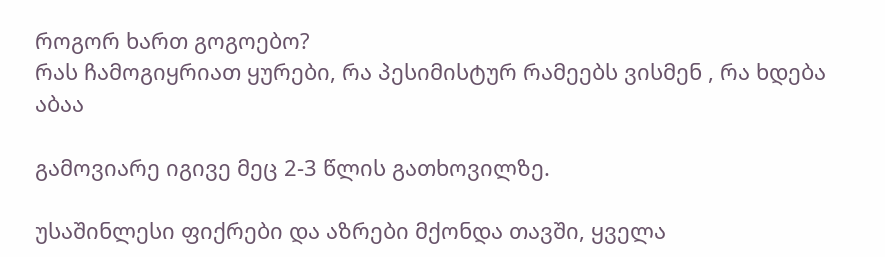როგორ ხართ გოგოებო?
რას ჩამოგიყრიათ ყურები, რა პესიმისტურ რამეებს ვისმენ , რა ხდება აბაა

გამოვიარე იგივე მეც 2-3 წლის გათხოვილზე.

უსაშინლესი ფიქრები და აზრები მქონდა თავში, ყველა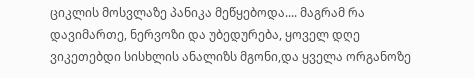ციკლის მოსვლაზე პანიკა მეწყებოდა.... მაგრამ რა დავიმართე, ნერვოზი და უბედურება, ყოველ დღე ვიკეთებდი სისხლის ანალიზს მგონი,და ყველა ორგანოზე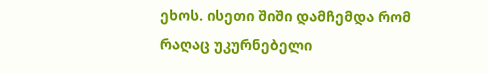ეხოს. ისეთი შიში დამჩემდა რომ რაღაც უკურნებელი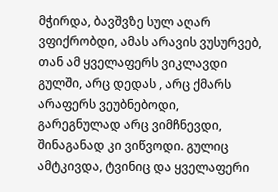მჭირდა, ბავშვზე სულ აღარ ვფიქრობდი, ამას არავის ვუსურვებ, თან ამ ყველაფერს ვიკლავდი გულში, არც დედას , არც ქმარს არაფერს ვეუბნებოდი, გარეგნულად არც ვიმჩნევდი, შინაგანად კი ვიწვოდი. გულიც ამტკივდა, ტვინიც და ყველაფერი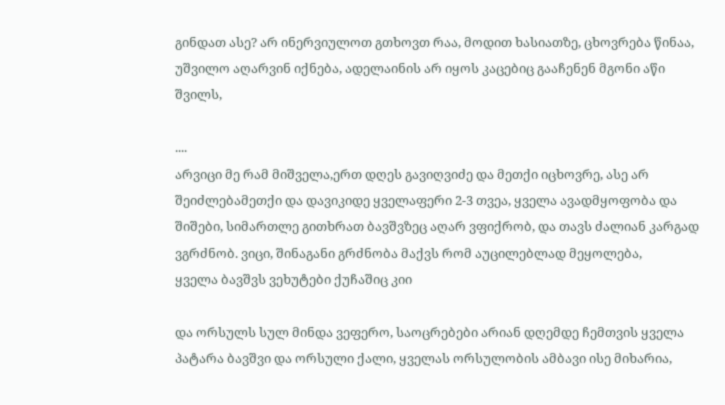გინდათ ასე? არ ინერვიულოთ გთხოვთ რაა, მოდით ხასიათზე, ცხოვრება წინაა, უშვილო აღარვინ იქნება, ადელაინის არ იყოს კაცებიც გააჩენენ მგონი აწი შვილს,

....
არვიცი მე რამ მიშველა,ერთ დღეს გავიღვიძე და მეთქი იცხოვრე, ასე არ შეიძლებამეთქი და დავიკიდე ყველაფერი 2-3 თვეა, ყველა ავადმყოფობა და შიშები, სიმართლე გითხრათ ბავშვზეც აღარ ვფიქრობ, და თავს ძალიან კარგად ვგრძნობ. ვიცი, შინაგანი გრძნობა მაქვს რომ აუცილებლად მეყოლება,
ყველა ბავშვს ვეხუტები ქუჩაშიც კიი

და ორსულს სულ მინდა ვეფერო, საოცრებები არიან დღემდე ჩემთვის ყველა პატარა ბავშვი და ორსული ქალი, ყველას ორსულობის ამბავი ისე მიხარია,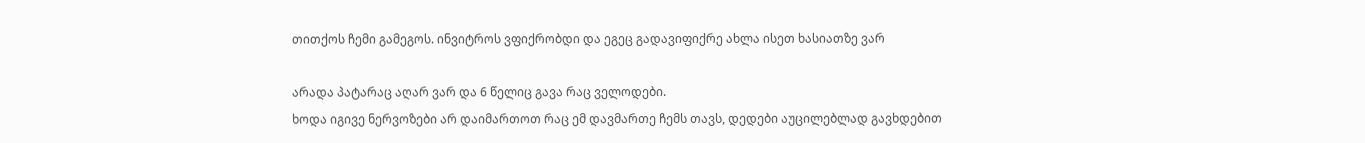თითქოს ჩემი გამეგოს. ინვიტროს ვფიქრობდი და ეგეც გადავიფიქრე ახლა ისეთ ხასიათზე ვარ

არადა პატარაც აღარ ვარ და 6 წელიც გავა რაც ველოდები.
ხოდა იგივე ნერვოზები არ დაიმართოთ რაც ემ დავმართე ჩემს თავს, დედები აუცილებლად გავხდებით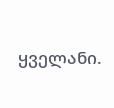ყველანი.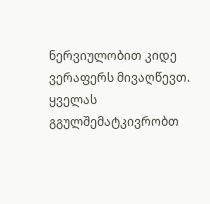ნერვიულობით კიდე ვერაფერს მივაღწევთ.
ყველას გგულშემატკივრობთ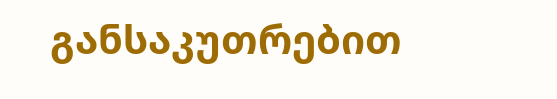განსაკუთრებით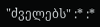"ძველებს" :* :*